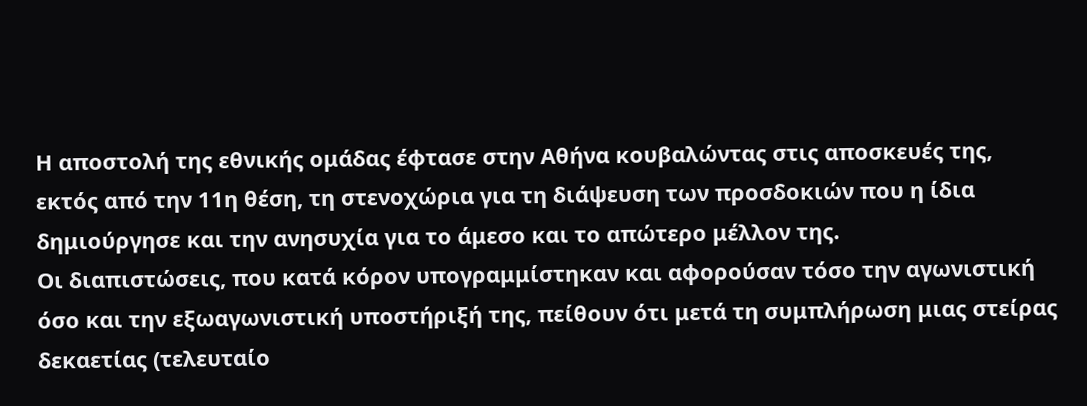Η αποστολή της εθνικής ομάδας έφτασε στην Αθήνα κουβαλώντας στις αποσκευές της, εκτός από την 11η θέση, τη στενοχώρια για τη διάψευση των προσδοκιών που η ίδια δημιούργησε και την ανησυχία για το άμεσο και το απώτερο μέλλον της.
Οι διαπιστώσεις, που κατά κόρον υπογραμμίστηκαν και αφορούσαν τόσο την αγωνιστική όσο και την εξωαγωνιστική υποστήριξή της, πείθουν ότι μετά τη συμπλήρωση μιας στείρας δεκαετίας (τελευταίο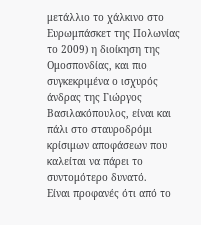μετάλλιο το χάλκινο στο Ευρωμπάσκετ της Πολωνίας το 2009) η διοίκηση της Ομοσπονδίας, και πιο συγκεκριμένα ο ισχυρός άνδρας της Γιώργος Βασιλακόπουλος, είναι και πάλι στο σταυροδρόμι κρίσιμων αποφάσεων που καλείται να πάρει το συντομότερο δυνατό.
Είναι προφανές ότι από το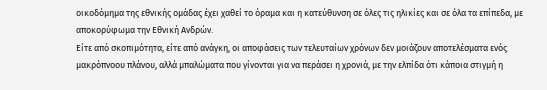οικοδόμημα της εθνικής ομάδας έχει χαθεί το όραμα και η κατεύθυνση σε όλες τις ηλικίες και σε όλα τα επίπεδα, με αποκορύφωμα την Εθνική Ανδρών.
Είτε από σκοπιμότητα, είτε από ανάγκη, οι αποφάσεις των τελευταίων χρόνων δεν μοιάζουν αποτελέσματα ενός μακρόπνοου πλάνου, αλλά μπαλώματα που γίνονται για να περάσει η χρονιά, με την ελπίδα ότι κάποια στιγμή η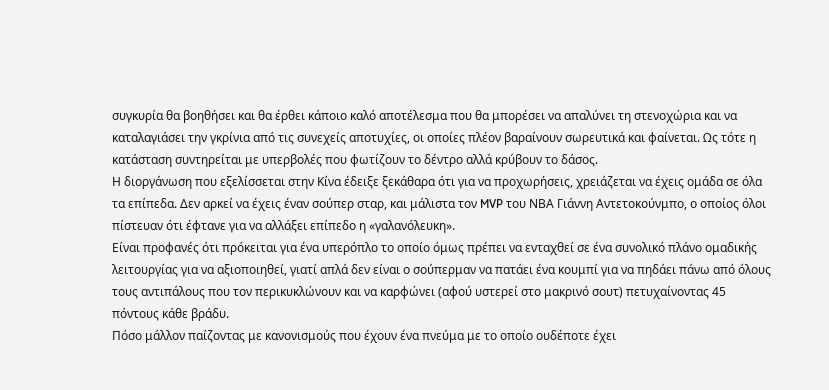συγκυρία θα βοηθήσει και θα έρθει κάποιο καλό αποτέλεσμα που θα μπορέσει να απαλύνει τη στενοχώρια και να καταλαγιάσει την γκρίνια από τις συνεχείς αποτυχίες, οι οποίες πλέον βαραίνουν σωρευτικά και φαίνεται. Ως τότε η κατάσταση συντηρείται με υπερβολές που φωτίζουν το δέντρο αλλά κρύβουν το δάσος.
Η διοργάνωση που εξελίσσεται στην Κίνα έδειξε ξεκάθαρα ότι για να προχωρήσεις, χρειάζεται να έχεις ομάδα σε όλα τα επίπεδα. Δεν αρκεί να έχεις έναν σούπερ σταρ, και μάλιστα τον MVP του ΝΒΑ Γιάννη Αντετοκούνμπο, ο οποίος όλοι πίστευαν ότι έφτανε για να αλλάξει επίπεδο η «γαλανόλευκη».
Είναι προφανές ότι πρόκειται για ένα υπερόπλο το οποίο όμως πρέπει να ενταχθεί σε ένα συνολικό πλάνο ομαδικής λειτουργίας για να αξιοποιηθεί, γιατί απλά δεν είναι ο σούπερμαν να πατάει ένα κουμπί για να πηδάει πάνω από όλους τους αντιπάλους που τον περικυκλώνουν και να καρφώνει (αφού υστερεί στο μακρινό σουτ) πετυχαίνοντας 45 πόντους κάθε βράδυ.
Πόσο μάλλον παίζοντας με κανονισμούς που έχουν ένα πνεύμα με το οποίο ουδέποτε έχει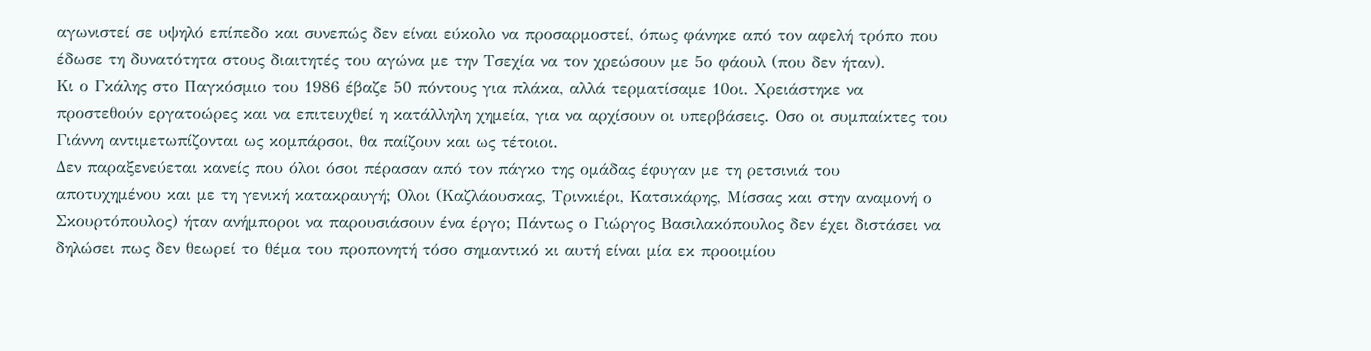αγωνιστεί σε υψηλό επίπεδο και συνεπώς δεν είναι εύκολο να προσαρμοστεί, όπως φάνηκε από τον αφελή τρόπο που έδωσε τη δυνατότητα στους διαιτητές του αγώνα με την Τσεχία να τον χρεώσουν με 5ο φάουλ (που δεν ήταν).
Κι ο Γκάλης στο Παγκόσμιο του 1986 έβαζε 50 πόντους για πλάκα, αλλά τερματίσαμε 10οι. Χρειάστηκε να προστεθούν εργατοώρες και να επιτευχθεί η κατάλληλη χημεία, για να αρχίσουν οι υπερβάσεις. Οσο οι συμπαίκτες του Γιάννη αντιμετωπίζονται ως κομπάρσοι, θα παίζουν και ως τέτοιοι.
Δεν παραξενεύεται κανείς που όλοι όσοι πέρασαν από τον πάγκο της ομάδας έφυγαν με τη ρετσινιά του αποτυχημένου και με τη γενική κατακραυγή; Ολοι (Καζλάουσκας, Τρινκιέρι, Κατσικάρης, Μίσσας και στην αναμονή ο Σκουρτόπουλος) ήταν ανήμποροι να παρουσιάσουν ένα έργο; Πάντως ο Γιώργος Βασιλακόπουλος δεν έχει διστάσει να δηλώσει πως δεν θεωρεί το θέμα του προπονητή τόσο σημαντικό κι αυτή είναι μία εκ προοιμίου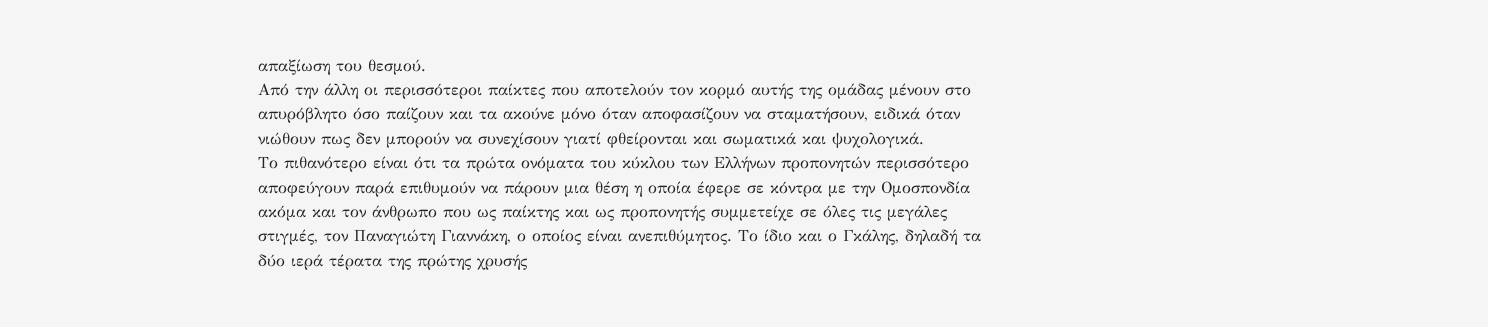απαξίωση του θεσμού.
Από την άλλη οι περισσότεροι παίκτες που αποτελούν τον κορμό αυτής της ομάδας μένουν στο απυρόβλητο όσο παίζουν και τα ακούνε μόνο όταν αποφασίζουν να σταματήσουν, ειδικά όταν νιώθουν πως δεν μπορούν να συνεχίσουν γιατί φθείρονται και σωματικά και ψυχολογικά.
Το πιθανότερο είναι ότι τα πρώτα ονόματα του κύκλου των Ελλήνων προπονητών περισσότερο αποφεύγουν παρά επιθυμούν να πάρουν μια θέση η οποία έφερε σε κόντρα με την Ομοσπονδία ακόμα και τον άνθρωπο που ως παίκτης και ως προπονητής συμμετείχε σε όλες τις μεγάλες στιγμές, τον Παναγιώτη Γιαννάκη, ο οποίος είναι ανεπιθύμητος. Το ίδιο και ο Γκάλης, δηλαδή τα δύο ιερά τέρατα της πρώτης χρυσής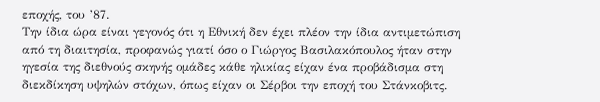εποχής, του ’87.
Την ίδια ώρα είναι γεγονός ότι η Εθνική δεν έχει πλέον την ίδια αντιμετώπιση από τη διαιτησία, προφανώς γιατί όσο ο Γιώργος Βασιλακόπουλος ήταν στην ηγεσία της διεθνούς σκηνής ομάδες κάθε ηλικίας είχαν ένα προβάδισμα στη διεκδίκηση υψηλών στόχων, όπως είχαν οι Σέρβοι την εποχή του Στάνκοβιτς.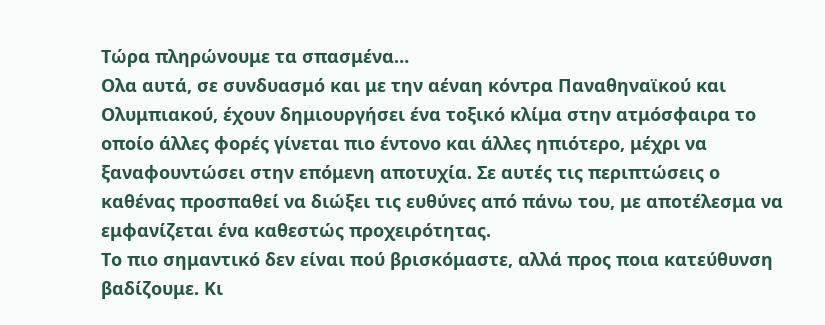Τώρα πληρώνουμε τα σπασμένα…
Ολα αυτά, σε συνδυασμό και με την αέναη κόντρα Παναθηναϊκού και Ολυμπιακού, έχουν δημιουργήσει ένα τοξικό κλίμα στην ατμόσφαιρα το οποίο άλλες φορές γίνεται πιο έντονο και άλλες ηπιότερο, μέχρι να ξαναφουντώσει στην επόμενη αποτυχία. Σε αυτές τις περιπτώσεις ο καθένας προσπαθεί να διώξει τις ευθύνες από πάνω του, με αποτέλεσμα να εμφανίζεται ένα καθεστώς προχειρότητας.
Το πιο σημαντικό δεν είναι πού βρισκόμαστε, αλλά προς ποια κατεύθυνση βαδίζουμε. Κι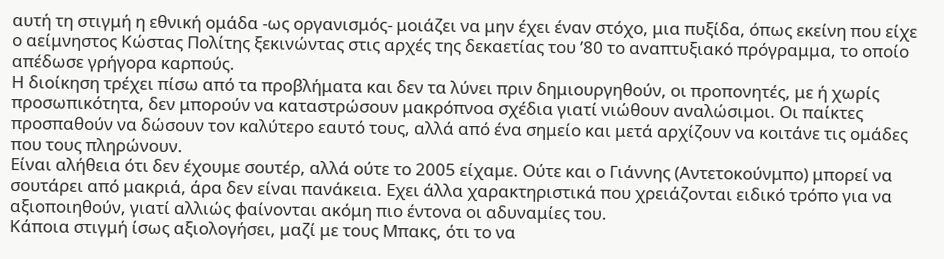αυτή τη στιγμή η εθνική ομάδα -ως οργανισμός- μοιάζει να μην έχει έναν στόχο, μια πυξίδα, όπως εκείνη που είχε ο αείμνηστος Κώστας Πολίτης ξεκινώντας στις αρχές της δεκαετίας του ’80 το αναπτυξιακό πρόγραμμα, το οποίο απέδωσε γρήγορα καρπούς.
Η διοίκηση τρέχει πίσω από τα προβλήματα και δεν τα λύνει πριν δημιουργηθούν, οι προπονητές, με ή χωρίς προσωπικότητα, δεν μπορούν να καταστρώσουν μακρόπνοα σχέδια γιατί νιώθουν αναλώσιμοι. Οι παίκτες προσπαθούν να δώσουν τον καλύτερο εαυτό τους, αλλά από ένα σημείο και μετά αρχίζουν να κοιτάνε τις ομάδες που τους πληρώνουν.
Είναι αλήθεια ότι δεν έχουμε σουτέρ, αλλά ούτε το 2005 είχαμε. Ούτε και ο Γιάννης (Αντετοκούνμπο) μπορεί να σουτάρει από μακριά, άρα δεν είναι πανάκεια. Εχει άλλα χαρακτηριστικά που χρειάζονται ειδικό τρόπο για να αξιοποιηθούν, γιατί αλλιώς φαίνονται ακόμη πιο έντονα οι αδυναμίες του.
Κάποια στιγμή ίσως αξιολογήσει, μαζί με τους Μπακς, ότι το να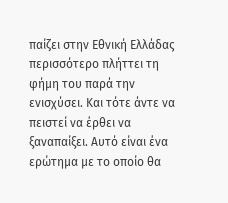παίζει στην Εθνική Ελλάδας περισσότερο πλήττει τη φήμη του παρά την ενισχύσει. Και τότε άντε να πειστεί να έρθει να ξαναπαίξει. Αυτό είναι ένα ερώτημα με το οποίο θα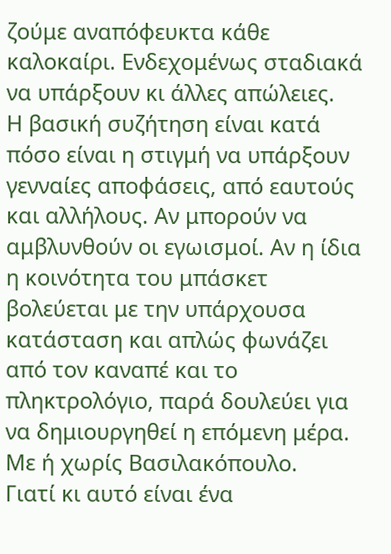ζούμε αναπόφευκτα κάθε καλοκαίρι. Ενδεχομένως σταδιακά να υπάρξουν κι άλλες απώλειες.
Η βασική συζήτηση είναι κατά πόσο είναι η στιγμή να υπάρξουν γενναίες αποφάσεις, από εαυτούς και αλλήλους. Αν μπορούν να αμβλυνθούν οι εγωισμοί. Αν η ίδια η κοινότητα του μπάσκετ βολεύεται με την υπάρχουσα κατάσταση και απλώς φωνάζει από τον καναπέ και το πληκτρολόγιο, παρά δουλεύει για να δημιουργηθεί η επόμενη μέρα. Με ή χωρίς Βασιλακόπουλο.
Γιατί κι αυτό είναι ένα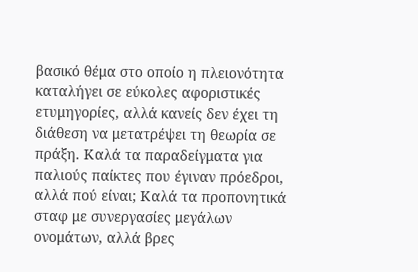βασικό θέμα στο οποίο η πλειονότητα καταλήγει σε εύκολες αφοριστικές ετυμηγορίες, αλλά κανείς δεν έχει τη διάθεση να μετατρέψει τη θεωρία σε πράξη. Καλά τα παραδείγματα για παλιούς παίκτες που έγιναν πρόεδροι, αλλά πού είναι; Καλά τα προπονητικά σταφ με συνεργασίες μεγάλων ονομάτων, αλλά βρες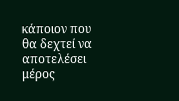κάποιον που θα δεχτεί να αποτελέσει μέρος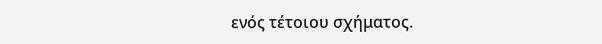ενός τέτοιου σχήματος.